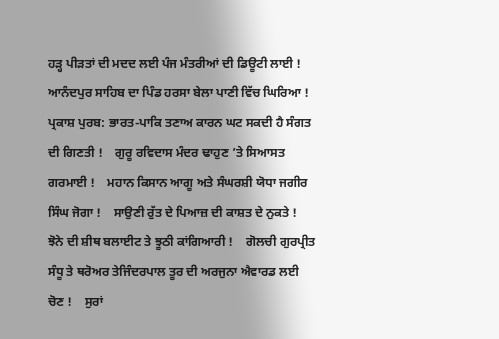ਹੜ੍ਹ ਪੀੜਤਾਂ ਦੀ ਮਦਦ ਲਈ ਪੰਜ ਮੰਤਰੀਆਂ ਦੀ ਡਿਊਟੀ ਲਾਈ !    ਆਨੰਦਪੁਰ ਸਾਹਿਬ ਦਾ ਪਿੰਡ ਹਰਸਾ ਬੇਲਾ ਪਾਣੀ ਵਿੱਚ ਘਿਰਿਆ !    ਪ੍ਰਕਾਸ਼ ਪੁਰਬ: ਭਾਰਤ-ਪਾਕਿ ਤਣਾਅ ਕਾਰਨ ਘਟ ਸਕਦੀ ਹੈ ਸੰਗਤ ਦੀ ਗਿਣਤੀ !    ਗੁਰੂ ਰਵਿਦਾਸ ਮੰਦਰ ਢਾਹੁਣ ’ਤੇ ਸਿਆਸਤ ਗਰਮਾਈ !    ਮਹਾਨ ਕਿਸਾਨ ਆਗੂ ਅਤੇ ਸੰਘਰਸ਼ੀ ਯੋਧਾ ਜਗੀਰ ਸਿੰਘ ਜੋਗਾ !    ਸਾਉਣੀ ਰੁੱਤ ਦੇ ਪਿਆਜ਼ ਦੀ ਕਾਸ਼ਤ ਦੇ ਨੁਕਤੇ !    ਝੋਨੇ ਦੀ ਸ਼ੀਥ ਬਲਾਈਟ ਤੇ ਝੂਠੀ ਕਾਂਗਿਆਰੀ !    ਗੋਲਚੀ ਗੁਰਪ੍ਰੀਤ ਸੰਧੂ ਤੇ ਥਰੋਅਰ ਤੇਜਿੰਦਰਪਾਲ ਤੂਰ ਦੀ ਅਰਜੁਨਾ ਐਵਾਰਡ ਲਈ ਚੋਣ !    ਸੁਰਾਂ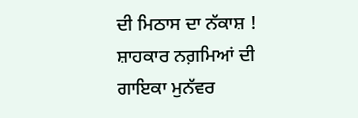ਦੀ ਮਿਠਾਸ ਦਾ ਨੱਕਾਸ਼ !    ਸ਼ਾਹਕਾਰ ਨਗ਼ਮਿਆਂ ਦੀ ਗਾਇਕਾ ਮੁਨੱਵਰ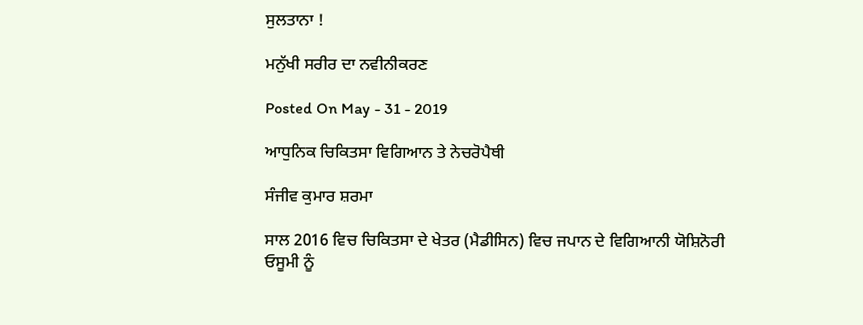ਸੁਲਤਾਨਾ !

ਮਨੁੱਖੀ ਸਰੀਰ ਦਾ ਨਵੀਨੀਕਰਣ

Posted On May - 31 - 2019

ਆਧੁਨਿਕ ਚਿਕਿਤਸਾ ਵਿਗਿਆਨ ਤੇ ਨੇਚਰੋਪੈਥੀ

ਸੰਜੀਵ ਕੁਮਾਰ ਸ਼ਰਮਾ

ਸਾਲ 2016 ਵਿਚ ਚਿਕਿਤਸਾ ਦੇ ਖੇਤਰ (ਮੈਡੀਸਿਨ) ਵਿਚ ਜਪਾਨ ਦੇ ਵਿਗਿਆਨੀ ਯੋਸ਼ਿਨੋਰੀ ਓਸੂਮੀ ਨੂੰ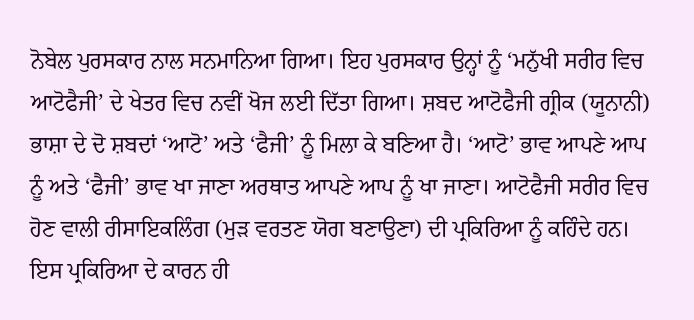ਨੋਬੇਲ ਪੁਰਸਕਾਰ ਨਾਲ ਸਨਮਾਨਿਆ ਗਿਆ। ਇਹ ਪੁਰਸਕਾਰ ਉਨ੍ਹਾਂ ਨੂੰ ‘ਮਨੁੱਖੀ ਸਰੀਰ ਵਿਚ ਆਟੋਫੈਜੀ’ ਦੇ ਖੇਤਰ ਵਿਚ ਨਵੀਂ ਖੋਜ ਲਈ ਦਿੱਤਾ ਗਿਆ। ਸ਼ਬਦ ਆਟੋਫੈਜੀ ਗ੍ਰੀਕ (ਯੂਨਾਨੀ) ਭਾਸ਼ਾ ਦੇ ਦੋ ਸ਼ਬਦਾਂ ‘ਆਟੋ’ ਅਤੇ ‘ਫੈਜੀ’ ਨੂੰ ਮਿਲਾ ਕੇ ਬਣਿਆ ਹੈ। ‘ਆਟੋ’ ਭਾਵ ਆਪਣੇ ਆਪ ਨੂੰ ਅਤੇ ‘ਫੈਜੀ’ ਭਾਵ ਖਾ ਜਾਣਾ ਅਰਥਾਤ ਆਪਣੇ ਆਪ ਨੂੰ ਖਾ ਜਾਣਾ। ਆਟੋਫੈਜੀ ਸਰੀਰ ਵਿਚ ਹੋਣ ਵਾਲੀ ਰੀਸਾਇਕਲਿੰਗ (ਮੁੜ ਵਰਤਣ ਯੋਗ ਬਣਾਉਣਾ) ਦੀ ਪ੍ਰਕਿਰਿਆ ਨੂੰ ਕਹਿੰਦੇ ਹਨ। ਇਸ ਪ੍ਰਕਿਰਿਆ ਦੇ ਕਾਰਨ ਹੀ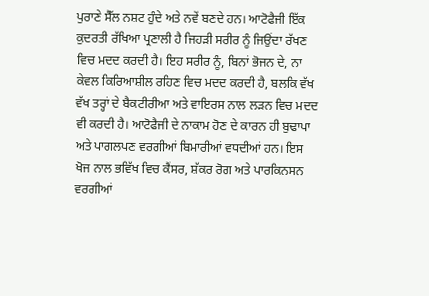ਪੁਰਾਣੇ ਸੈੱਲ ਨਸ਼ਟ ਹੁੰਦੇ ਅਤੇ ਨਵੇਂ ਬਣਦੇ ਹਨ। ਆਟੋਫੈਜੀ ਇੱਕ ਕੁਦਰਤੀ ਰੱਖਿਆ ਪ੍ਰਣਾਲੀ ਹੈ ਜਿਹੜੀ ਸਰੀਰ ਨੂੰ ਜਿਉਂਦਾ ਰੱਖਣ ਵਿਚ ਮਦਦ ਕਰਦੀ ਹੈ। ਇਹ ਸਰੀਰ ਨੂੰ, ਬਿਨਾਂ ਭੋਜਨ ਦੇ, ਨਾ ਕੇਵਲ ਕਿਰਿਆਸ਼ੀਲ ਰਹਿਣ ਵਿਚ ਮਦਦ ਕਰਦੀ ਹੈ, ਬਲਕਿ ਵੱਖ ਵੱਖ ਤਰ੍ਹਾਂ ਦੇ ਬੈਕਟੀਰੀਆ ਅਤੇ ਵਾਇਰਸ ਨਾਲ ਲੜਨ ਵਿਚ ਮਦਦ ਵੀ ਕਰਦੀ ਹੈ। ਆਟੋਫੈਜੀ ਦੇ ਨਾਕਾਮ ਹੋਣ ਦੇ ਕਾਰਨ ਹੀ ਬੁਢਾਪਾ ਅਤੇ ਪਾਗਲਪਣ ਵਰਗੀਆਂ ਬਿਮਾਰੀਆਂ ਵਧਦੀਆਂ ਹਨ। ਇਸ ਖੋਜ ਨਾਲ ਭਵਿੱਖ ਵਿਚ ਕੈਂਸਰ, ਸ਼ੱਕਰ ਰੋਗ ਅਤੇ ਪਾਰਕਿਨਸਨ ਵਰਗੀਆਂ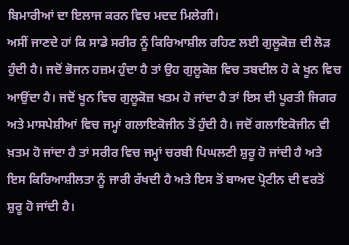ਬਿਮਾਰੀਆਂ ਦਾ ਇਲਾਜ ਕਰਨ ਵਿਚ ਮਦਦ ਮਿਲੇਗੀ।
ਅਸੀਂ ਜਾਣਦੇ ਹਾਂ ਕਿ ਸਾਡੇ ਸਰੀਰ ਨੂੰ ਕਿਰਿਆਸ਼ੀਲ ਰਹਿਣ ਲਈ ਗੁਲੂਕੋਜ਼ ਦੀ ਲੋੜ ਹੁੰਦੀ ਹੈ। ਜਦੋਂ ਭੋਜਨ ਹਜ਼ਮ ਹੁੰਦਾ ਹੈ ਤਾਂ ਉਹ ਗੁਲੂਕੋਜ਼ ਵਿਚ ਤਬਦੀਲ ਹੋ ਕੇ ਖੂਨ ਵਿਚ ਆਉਂਦਾ ਹੈ। ਜਦੋਂ ਖੂਨ ਵਿਚ ਗੁਲੂਕੋਜ਼ ਖਤਮ ਹੋ ਜਾਂਦਾ ਹੈ ਤਾਂ ਇਸ ਦੀ ਪੂਰਤੀ ਜਿਗਰ ਅਤੇ ਮਾਸਪੇਸ਼ੀਆਂ ਵਿਚ ਜਮ੍ਹਾਂ ਗਲਾਇਕੋਜੀਨ ਤੋਂ ਹੁੰਦੀ ਹੈ। ਜਦੋਂ ਗਲਾਇਕੋਜੀਨ ਵੀ ਖ਼ਤਮ ਹੋ ਜਾਂਦਾ ਹੈ ਤਾਂ ਸਰੀਰ ਵਿਚ ਜਮ੍ਹਾਂ ਚਰਬੀ ਪਿਘਲਣੀ ਸ਼ੁਰੂ ਹੋ ਜਾਂਦੀ ਹੈ ਅਤੇ ਇਸ ਕਿਰਿਆਸ਼ੀਲਤਾ ਨੂੰ ਜਾਰੀ ਰੱਖਦੀ ਹੈ ਅਤੇ ਇਸ ਤੋਂ ਬਾਅਦ ਪ੍ਰੋਟੀਨ ਦੀ ਵਰਤੋਂ ਸ਼ੁਰੂ ਹੋ ਜਾਂਦੀ ਹੈ।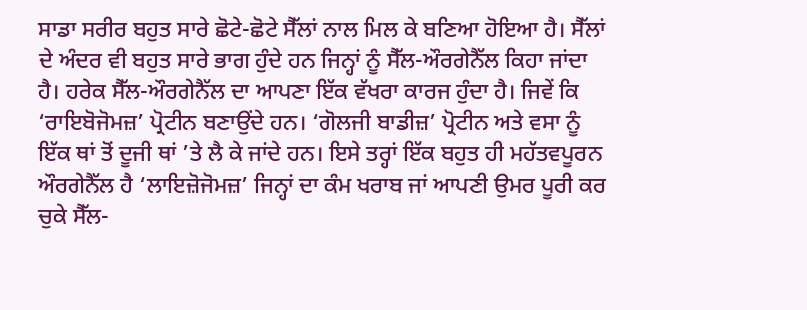ਸਾਡਾ ਸਰੀਰ ਬਹੁਤ ਸਾਰੇ ਛੋਟੇ-ਛੋਟੇ ਸੈੱਲਾਂ ਨਾਲ ਮਿਲ ਕੇ ਬਣਿਆ ਹੋਇਆ ਹੈ। ਸੈੱਲਾਂ ਦੇ ਅੰਦਰ ਵੀ ਬਹੁਤ ਸਾਰੇ ਭਾਗ ਹੁੰਦੇ ਹਨ ਜਿਨ੍ਹਾਂ ਨੂੰ ਸੈੱਲ-ਔਰਗੇਨੈੱਲ ਕਿਹਾ ਜਾਂਦਾ ਹੈ। ਹਰੇਕ ਸੈੱਲ-ਔਰਗੇਨੈੱਲ ਦਾ ਆਪਣਾ ਇੱਕ ਵੱਖਰਾ ਕਾਰਜ ਹੁੰਦਾ ਹੈ। ਜਿਵੇਂ ਕਿ ‘ਰਾਇਬੋਜੋਮਜ਼’ ਪ੍ਰੋਟੀਨ ਬਣਾਉਂਦੇ ਹਨ। ‘ਗੋਲਜੀ ਬਾਡੀਜ਼’ ਪ੍ਰੋਟੀਨ ਅਤੇ ਵਸਾ ਨੂੰ ਇੱਕ ਥਾਂ ਤੋਂ ਦੂਜੀ ਥਾਂ ’ਤੇ ਲੈ ਕੇ ਜਾਂਦੇ ਹਨ। ਇਸੇ ਤਰ੍ਹਾਂ ਇੱਕ ਬਹੁਤ ਹੀ ਮਹੱਤਵਪੂਰਨ ਔਰਗੇਨੈੱਲ ਹੈ ‘ਲਾਇਜ਼ੋਜੋਮਜ਼’ ਜਿਨ੍ਹਾਂ ਦਾ ਕੰਮ ਖਰਾਬ ਜਾਂ ਆਪਣੀ ਉਮਰ ਪੂਰੀ ਕਰ ਚੁਕੇ ਸੈੱਲ-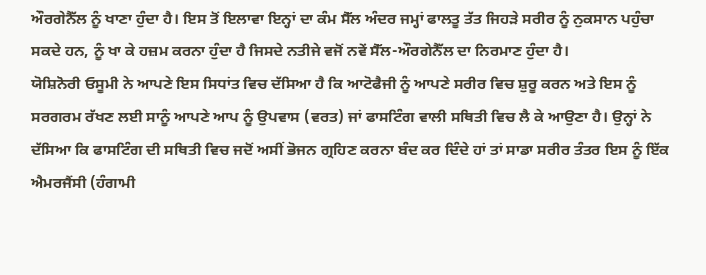ਔਰਗੇਨੈੱਲ ਨੂੰ ਖਾਣਾ ਹੁੰਦਾ ਹੈ। ਇਸ ਤੋਂ ਇਲਾਵਾ ਇਨ੍ਹਾਂ ਦਾ ਕੰਮ ਸੈੱਲ ਅੰਦਰ ਜਮ੍ਹਾਂ ਫਾਲਤੂ ਤੱਤ ਜਿਹੜੇ ਸਰੀਰ ਨੂੰ ਨੁਕਸਾਨ ਪਹੁੰਚਾ ਸਕਦੇ ਹਨ, ਨੂੰ ਖਾ ਕੇ ਹਜ਼ਮ ਕਰਨਾ ਹੁੰਦਾ ਹੈ ਜਿਸਦੇ ਨਤੀਜੇ ਵਜੋਂ ਨਵੇਂ ਸੈੱਲ-ਔਰਗੇਨੈੱਲ ਦਾ ਨਿਰਮਾਣ ਹੁੰਦਾ ਹੈ।
ਯੋਸ਼ਿਨੋਰੀ ਓਸੂਮੀ ਨੇ ਆਪਣੇ ਇਸ ਸਿਧਾਂਤ ਵਿਚ ਦੱਸਿਆ ਹੈ ਕਿ ਆਟੋਫੈਜੀ ਨੂੰ ਆਪਣੇ ਸਰੀਰ ਵਿਚ ਸ਼ੁਰੂ ਕਰਨ ਅਤੇ ਇਸ ਨੂੰ ਸਰਗਰਮ ਰੱਖਣ ਲਈ ਸਾਨੂੰ ਆਪਣੇ ਆਪ ਨੂੰ ਉਪਵਾਸ (ਵਰਤ) ਜਾਂ ਫਾਸਟਿੰਗ ਵਾਲੀ ਸਥਿਤੀ ਵਿਚ ਲੈ ਕੇ ਆਉਣਾ ਹੈ। ਉਨ੍ਹਾਂ ਨੇ ਦੱਸਿਆ ਕਿ ਫਾਸਟਿੰਗ ਦੀ ਸਥਿਤੀ ਵਿਚ ਜਦੋਂ ਅਸੀਂ ਭੋਜਨ ਗ੍ਰਹਿਣ ਕਰਨਾ ਬੰਦ ਕਰ ਦਿੰਦੇ ਹਾਂ ਤਾਂ ਸਾਡਾ ਸਰੀਰ ਤੰਤਰ ਇਸ ਨੂੰ ਇੱਕ ਐਮਰਜੈਂਸੀ (ਹੰਗਾਮੀ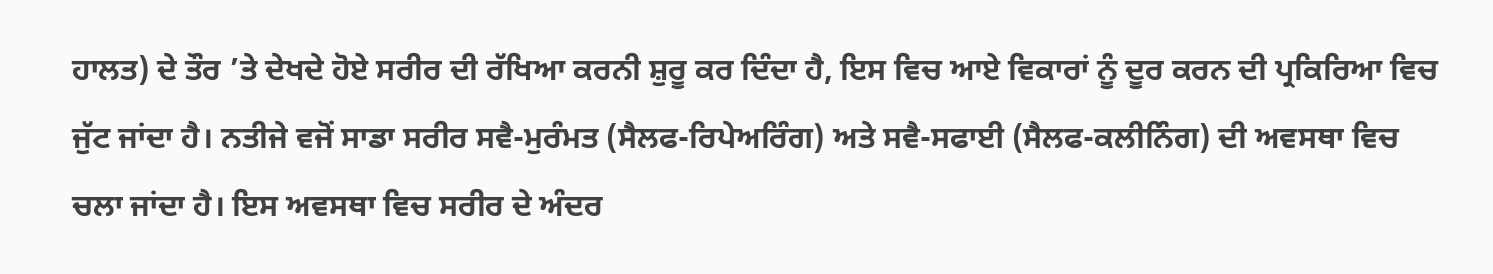ਹਾਲਤ) ਦੇ ਤੌਰ ’ਤੇ ਦੇਖਦੇ ਹੋਏ ਸਰੀਰ ਦੀ ਰੱਖਿਆ ਕਰਨੀ ਸ਼ੁਰੂ ਕਰ ਦਿੰਦਾ ਹੈ, ਇਸ ਵਿਚ ਆਏ ਵਿਕਾਰਾਂ ਨੂੰ ਦੂਰ ਕਰਨ ਦੀ ਪ੍ਰਕਿਰਿਆ ਵਿਚ ਜੁੱਟ ਜਾਂਦਾ ਹੈ। ਨਤੀਜੇ ਵਜੋਂ ਸਾਡਾ ਸਰੀਰ ਸਵੈ-ਮੁਰੰਮਤ (ਸੈਲਫ-ਰਿਪੇਅਰਿੰਗ) ਅਤੇ ਸਵੈ-ਸਫਾਈ (ਸੈਲਫ-ਕਲੀਨਿੰਗ) ਦੀ ਅਵਸਥਾ ਵਿਚ ਚਲਾ ਜਾਂਦਾ ਹੈ। ਇਸ ਅਵਸਥਾ ਵਿਚ ਸਰੀਰ ਦੇ ਅੰਦਰ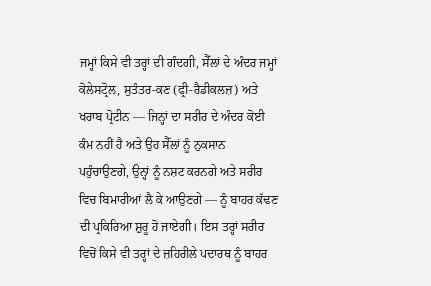ਜਮ੍ਹਾਂ ਕਿਸੇ ਵੀ ਤਰ੍ਹਾਂ ਦੀ ਗੰਦਗੀ, ਸੈੱਲਾਂ ਦੇ ਅੰਦਰ ਜਮ੍ਹਾਂ ਕੋਲੇਸਟ੍ਰੋਲ, ਸੁਤੰਤਰ-ਕਣ (ਫ੍ਰੀ-ਰੈਡੀਕਲਜ਼) ਅਤੇ ਖਰਾਬ ਪ੍ਰੋਟੀਨ — ਜਿਨ੍ਹਾਂ ਦਾ ਸਰੀਰ ਦੇ ਅੰਦਰ ਕੋਈ ਕੰਮ ਨਹੀਂ ਹੈ ਅਤੇ ਉਹ ਸੈੱਲਾਂ ਨੂੰ ਨੁਕਸਾਨ ਪਹੁੰਚਾਉਣਗੇ, ਉਨ੍ਹਾਂ ਨੂੰ ਨਸ਼ਟ ਕਰਨਗੇ ਅਤੇ ਸਰੀਰ ਵਿਚ ਬਿਮਾਰੀਆਂ ਲੈ ਕੇ ਆਉਣਗੇ — ਨੂੰ ਬਾਹਰ ਕੱਢਣ ਦੀ ਪ੍ਰਕਿਰਿਆ ਸ਼ੁਰੂ ਹੋ ਜਾਏਗੀ। ਇਸ ਤਰ੍ਹਾਂ ਸਰੀਰ ਵਿਚੋਂ ਕਿਸੇ ਵੀ ਤਰ੍ਹਾਂ ਦੇ ਜ਼ਹਿਰੀਲੇ ਪਦਾਰਥ ਨੂੰ ਬਾਹਰ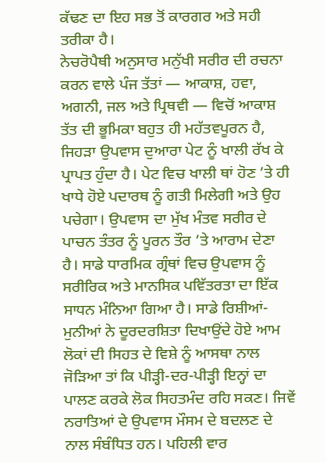ਕੱਢਣ ਦਾ ਇਹ ਸਭ ਤੋਂ ਕਾਰਗਰ ਅਤੇ ਸਹੀ ਤਰੀਕਾ ਹੈ।
ਨੇਚਰੋਪੈਥੀ ਅਨੁਸਾਰ ਮਨੁੱਖੀ ਸਰੀਰ ਦੀ ਰਚਨਾ ਕਰਨ ਵਾਲੇ ਪੰਜ ਤੱਤਾਂ — ਆਕਾਸ਼, ਹਵਾ, ਅਗਨੀ, ਜਲ ਅਤੇ ਪ੍ਰਿਥਵੀ — ਵਿਚੋਂ ਆਕਾਸ਼ ਤੱਤ ਦੀ ਭੂਮਿਕਾ ਬਹੁਤ ਹੀ ਮਹੱਤਵਪੂਰਨ ਹੈ, ਜਿਹੜਾ ਉਪਵਾਸ ਦੁਆਰਾ ਪੇਟ ਨੂੰ ਖਾਲੀ ਰੱਖ ਕੇ ਪ੍ਰਾਪਤ ਹੁੰਦਾ ਹੈ। ਪੇਟ ਵਿਚ ਖਾਲੀ ਥਾਂ ਹੋਣ ’ਤੇ ਹੀ ਖਾਧੇ ਹੋਏ ਪਦਾਰਥ ਨੂੰ ਗਤੀ ਮਿਲੇਗੀ ਅਤੇ ਉਹ ਪਚੇਗਾ। ਉਪਵਾਸ ਦਾ ਮੁੱਖ ਮੰਤਵ ਸਰੀਰ ਦੇ ਪਾਚਨ ਤੰਤਰ ਨੂੰ ਪੂਰਨ ਤੌਰ ’ਤੇ ਆਰਾਮ ਦੇਣਾ ਹੈ। ਸਾਡੇ ਧਾਰਮਿਕ ਗ੍ਰੰਥਾਂ ਵਿਚ ਉਪਵਾਸ ਨੂੰ ਸਰੀਰਿਕ ਅਤੇ ਮਾਨਸਿਕ ਪਵਿੱਤਰਤਾ ਦਾ ਇੱਕ ਸਾਧਨ ਮੰਨਿਆ ਗਿਆ ਹੈ। ਸਾਡੇ ਰਿਸ਼ੀਆਂ-ਮੁਨੀਆਂ ਨੇ ਦੂਰਦਰਸ਼ਿਤਾ ਦਿਖਾਉਂਦੇ ਹੋਏ ਆਮ ਲੋਕਾਂ ਦੀ ਸਿਹਤ ਦੇ ਵਿਸ਼ੇ ਨੂੰ ਆਸਥਾ ਨਾਲ ਜੋੜਿਆ ਤਾਂ ਕਿ ਪੀੜ੍ਹੀ-ਦਰ-ਪੀੜ੍ਹੀ ਇਨ੍ਹਾਂ ਦਾ ਪਾਲਣ ਕਰਕੇ ਲੋਕ ਸਿਹਤਮੰਦ ਰਹਿ ਸਕਣ। ਜਿਵੇਂ ਨਰਾਤਿਆਂ ਦੇ ਉਪਵਾਸ ਮੌਸਮ ਦੇ ਬਦਲਣ ਦੇ ਨਾਲ ਸੰਬੰਧਿਤ ਹਨ। ਪਹਿਲੀ ਵਾਰ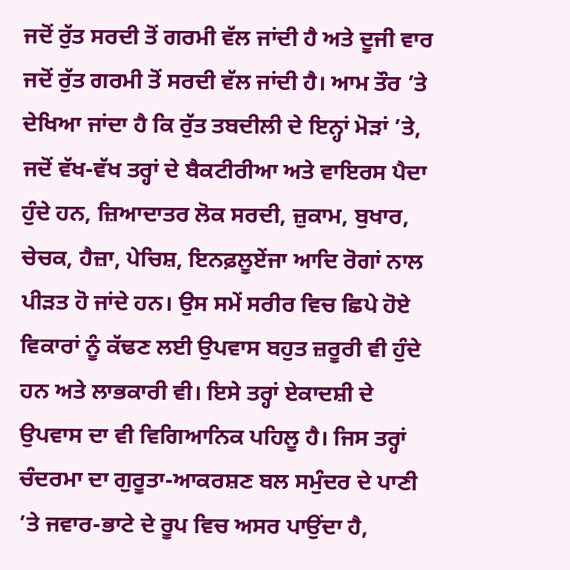ਜਦੋਂ ਰੁੱਤ ਸਰਦੀ ਤੋਂ ਗਰਮੀ ਵੱਲ ਜਾਂਦੀ ਹੈ ਅਤੇ ਦੂਜੀ ਵਾਰ ਜਦੋਂ ਰੁੱਤ ਗਰਮੀ ਤੋਂ ਸਰਦੀ ਵੱਲ ਜਾਂਦੀ ਹੈ। ਆਮ ਤੌਰ ’ਤੇ ਦੇਖਿਆ ਜਾਂਦਾ ਹੈ ਕਿ ਰੁੱਤ ਤਬਦੀਲੀ ਦੇ ਇਨ੍ਹਾਂ ਮੋੜਾਂ ’ਤੇ, ਜਦੋਂ ਵੱਖ-ਵੱਖ ਤਰ੍ਹਾਂ ਦੇ ਬੈਕਟੀਰੀਆ ਅਤੇ ਵਾਇਰਸ ਪੈਦਾ ਹੁੰਦੇ ਹਨ, ਜ਼ਿਆਦਾਤਰ ਲੋਕ ਸਰਦੀ, ਜ਼ੁਕਾਮ, ਬੁਖਾਰ, ਚੇਚਕ, ਹੈਜ਼ਾ, ਪੇਚਿਸ਼, ਇਨਫ਼ਲੂਏਂਜਾ ਆਦਿ ਰੋਗਾਂ ਨਾਲ ਪੀੜਤ ਹੋ ਜਾਂਦੇ ਹਨ। ਉਸ ਸਮੇਂ ਸਰੀਰ ਵਿਚ ਛਿਪੇ ਹੋਏ ਵਿਕਾਰਾਂ ਨੂੰ ਕੱਢਣ ਲਈ ਉਪਵਾਸ ਬਹੁਤ ਜ਼ਰੂਰੀ ਵੀ ਹੁੰਦੇ ਹਨ ਅਤੇ ਲਾਭਕਾਰੀ ਵੀ। ਇਸੇ ਤਰ੍ਹਾਂ ਏਕਾਦਸ਼ੀ ਦੇ ਉਪਵਾਸ ਦਾ ਵੀ ਵਿਗਿਆਨਿਕ ਪਹਿਲੂ ਹੈ। ਜਿਸ ਤਰ੍ਹਾਂ ਚੰਦਰਮਾ ਦਾ ਗੁਰੂਤਾ-ਆਕਰਸ਼ਣ ਬਲ ਸਮੁੰਦਰ ਦੇ ਪਾਣੀ ’ਤੇ ਜਵਾਰ-ਭਾਟੇ ਦੇ ਰੂਪ ਵਿਚ ਅਸਰ ਪਾਉਂਦਾ ਹੈ,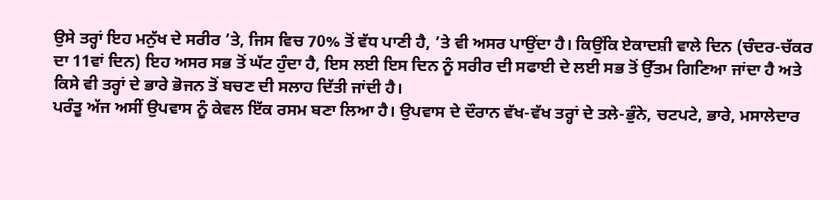ਉਸੇ ਤਰ੍ਹਾਂ ਇਹ ਮਨੁੱਖ ਦੇ ਸਰੀਰ ’ਤੇ, ਜਿਸ ਵਿਚ 70% ਤੋਂ ਵੱਧ ਪਾਣੀ ਹੈ, ’ਤੇ ਵੀ ਅਸਰ ਪਾਉਂਦਾ ਹੈ। ਕਿਉਂਕਿ ਏਕਾਦਸ਼ੀ ਵਾਲੇ ਦਿਨ (ਚੰਦਰ-ਚੱਕਰ ਦਾ 11ਵਾਂ ਦਿਨ) ਇਹ ਅਸਰ ਸਭ ਤੋਂ ਘੱਟ ਹੁੰਦਾ ਹੈ, ਇਸ ਲਈ ਇਸ ਦਿਨ ਨੂੰ ਸਰੀਰ ਦੀ ਸਫਾਈ ਦੇ ਲਈ ਸਭ ਤੋਂ ਉੱਤਮ ਗਿਣਿਆ ਜਾਂਦਾ ਹੈ ਅਤੇ ਕਿਸੇ ਵੀ ਤਰ੍ਹਾਂ ਦੇ ਭਾਰੇ ਭੋਜਨ ਤੋਂ ਬਚਣ ਦੀ ਸਲਾਹ ਦਿੱਤੀ ਜਾਂਦੀ ਹੈ।
ਪਰੰਤੂ ਅੱਜ ਅਸੀਂ ਉਪਵਾਸ ਨੂੰ ਕੇਵਲ ਇੱਕ ਰਸਮ ਬਣਾ ਲਿਆ ਹੈ। ਉਪਵਾਸ ਦੇ ਦੌਰਾਨ ਵੱਖ-ਵੱਖ ਤਰ੍ਹਾਂ ਦੇ ਤਲੇ-ਭੁੰਨੇ, ਚਟਪਟੇ, ਭਾਰੇ, ਮਸਾਲੇਦਾਰ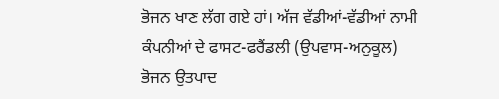ਭੋਜਨ ਖਾਣ ਲੱਗ ਗਏ ਹਾਂ। ਅੱਜ ਵੱਡੀਆਂ-ਵੱਡੀਆਂ ਨਾਮੀ ਕੰਪਨੀਆਂ ਦੇ ਫਾਸਟ-ਫਰੈਂਡਲੀ (ਉਪਵਾਸ-ਅਨੁਕੂਲ) ਭੋਜਨ ਉਤਪਾਦ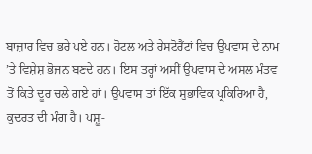ਬਾਜ਼ਾਰ ਵਿਚ ਭਰੇ ਪਏ ਹਨ। ਹੋਟਲ ਅਤੇ ਰੇਸਟੋਰੈਂਟਾਂ ਵਿਚ ਉਪਵਾਸ ਦੇ ਨਾਮ ’ਤੇ ਵਿਸ਼ੇਸ਼ ਭੋਜਨ ਬਣਦੇ ਹਨ। ਇਸ ਤਰ੍ਹਾਂ ਅਸੀਂ ਉਪਵਾਸ ਦੇ ਅਸਲ ਮੰਤਵ ਤੋਂ ਕਿਤੇ ਦੂਰ ਚਲੇ ਗਏ ਹਾਂ। ਉਪਵਾਸ ਤਾਂ ਇੱਕ ਸੁਭਾਵਿਕ ਪ੍ਰਕਿਰਿਆ ਹੈ, ਕੁਦਰਤ ਦੀ ਮੰਗ ਹੈ। ਪਸ਼ੂ-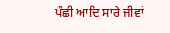ਪੰਛੀ ਆਦਿ ਸਾਰੇ ਜੀਵਾਂ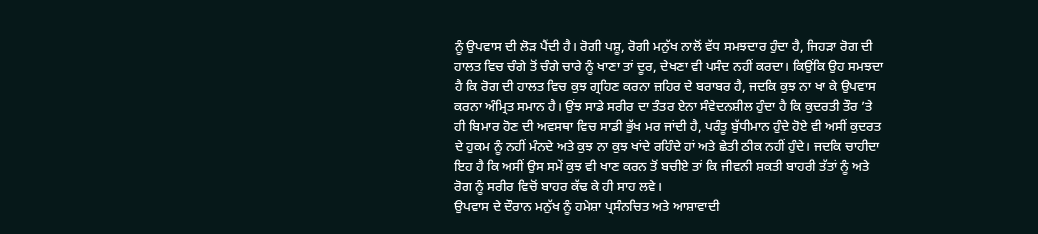ਨੂੰ ਉਪਵਾਸ ਦੀ ਲੋੜ ਪੈਂਦੀ ਹੈ। ਰੋਗੀ ਪਸ਼ੂ, ਰੋਗੀ ਮਨੁੱਖ ਨਾਲੋਂ ਵੱਧ ਸਮਝਦਾਰ ਹੁੰਦਾ ਹੈ, ਜਿਹੜਾ ਰੋਗ ਦੀ ਹਾਲਤ ਵਿਚ ਚੰਗੇ ਤੋਂ ਚੰਗੇ ਚਾਰੇ ਨੂੰ ਖਾਣਾ ਤਾਂ ਦੂਰ, ਦੇਖਣਾ ਵੀ ਪਸੰਦ ਨਹੀਂ ਕਰਦਾ। ਕਿਉਂਕਿ ਉਹ ਸਮਝਦਾ ਹੈ ਕਿ ਰੋਗ ਦੀ ਹਾਲਤ ਵਿਚ ਕੁਝ ਗ੍ਰਹਿਣ ਕਰਨਾ ਜ਼ਹਿਰ ਦੇ ਬਰਾਬਰ ਹੈ, ਜਦਕਿ ਕੁਝ ਨਾ ਖਾ ਕੇ ਉਪਵਾਸ ਕਰਨਾ ਅੰਮ੍ਰਿਤ ਸਮਾਨ ਹੈ। ਉਂਝ ਸਾਡੇ ਸਰੀਰ ਦਾ ਤੰਤਰ ਏਨਾ ਸੰਵੇਦਨਸ਼ੀਲ ਹੁੰਦਾ ਹੈ ਕਿ ਕੁਦਰਤੀ ਤੌਰ ’ਤੇ ਹੀ ਬਿਮਾਰ ਹੋਣ ਦੀ ਅਵਸਥਾ ਵਿਚ ਸਾਡੀ ਭੁੱਖ ਮਰ ਜਾਂਦੀ ਹੈ, ਪਰੰਤੂ ਬੁੱਧੀਮਾਨ ਹੁੰਦੇ ਹੋਏ ਵੀ ਅਸੀਂ ਕੁਦਰਤ ਦੇ ਹੁਕਮ ਨੂੰ ਨਹੀਂ ਮੰਨਦੇ ਅਤੇ ਕੁਝ ਨਾ ਕੁਝ ਖਾਂਦੇ ਰਹਿੰਦੇ ਹਾਂ ਅਤੇ ਛੇਤੀ ਠੀਕ ਨਹੀਂ ਹੁੰਦੇ। ਜਦਕਿ ਚਾਹੀਦਾ ਇਹ ਹੈ ਕਿ ਅਸੀਂ ਉਸ ਸਮੇਂ ਕੁਝ ਵੀ ਖਾਣ ਕਰਨ ਤੋਂ ਬਚੀਏ ਤਾਂ ਕਿ ਜੀਵਨੀ ਸ਼ਕਤੀ ਬਾਹਰੀ ਤੱਤਾਂ ਨੂੰ ਅਤੇ ਰੋਗ ਨੂੰ ਸਰੀਰ ਵਿਚੋਂ ਬਾਹਰ ਕੱਢ ਕੇ ਹੀ ਸਾਹ ਲਵੇ।
ਉਪਵਾਸ ਦੇ ਦੌਰਾਨ ਮਨੁੱਖ ਨੂੰ ਹਮੇਸ਼ਾ ਪ੍ਰਸੰਨਚਿਤ ਅਤੇ ਆਸ਼ਾਵਾਦੀ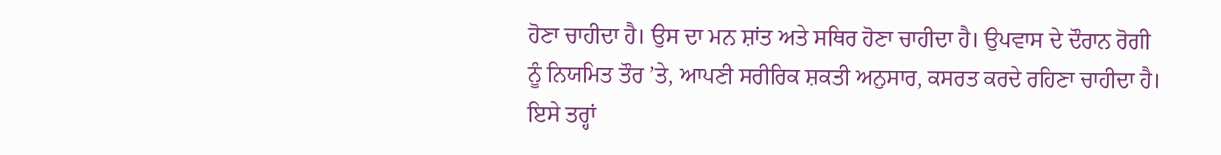ਹੋਣਾ ਚਾਹੀਦਾ ਹੈ। ਉਸ ਦਾ ਮਨ ਸ਼ਾਂਤ ਅਤੇ ਸਥਿਰ ਹੋਣਾ ਚਾਹੀਦਾ ਹੈ। ਉਪਵਾਸ ਦੇ ਦੌਰਾਨ ਰੋਗੀ ਨੂੰ ਨਿਯਮਿਤ ਤੌਰ ’ਤੇ, ਆਪਣੀ ਸਰੀਰਿਕ ਸ਼ਕਤੀ ਅਨੁਸਾਰ, ਕਸਰਤ ਕਰਦੇ ਰਹਿਣਾ ਚਾਹੀਦਾ ਹੈ। ਇਸੇ ਤਰ੍ਹਾਂ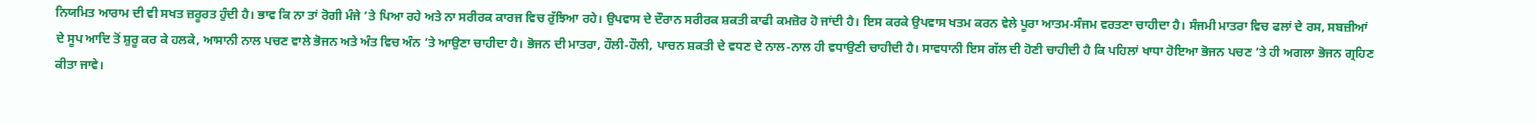ਨਿਯਮਿਤ ਆਰਾਮ ਦੀ ਵੀ ਸਖਤ ਜ਼ਰੂਰਤ ਹੁੰਦੀ ਹੈ। ਭਾਵ ਕਿ ਨਾ ਤਾਂ ਰੋਗੀ ਮੰਜੇ ’ਤੇ ਪਿਆ ਰਹੇ ਅਤੇ ਨਾ ਸਰੀਰਕ ਕਾਰਜ ਵਿਚ ਰੁੱਝਿਆ ਰਹੇ। ਉਪਵਾਸ ਦੇ ਦੌਰਾਨ ਸਰੀਰਕ ਸ਼ਕਤੀ ਕਾਫੀ ਕਮਜ਼ੋਰ ਹੋ ਜਾਂਦੀ ਹੈ। ਇਸ ਕਰਕੇ ਉਪਵਾਸ ਖਤਮ ਕਰਨ ਵੇਲੇ ਪੂਰਾ ਆਤਮ-ਸੰਜਮ ਵਰਤਣਾ ਚਾਹੀਦਾ ਹੈ। ਸੰਜਮੀ ਮਾਤਰਾ ਵਿਚ ਫਲਾਂ ਦੇ ਰਸ, ਸਬਜ਼ੀਆਂ ਦੇ ਸੂਪ ਆਦਿ ਤੋਂ ਸ਼ੁਰੂ ਕਰ ਕੇ ਹਲਕੇ, ਆਸਾਨੀ ਨਾਲ ਪਚਣ ਵਾਲੇ ਭੋਜਨ ਅਤੇ ਅੰਤ ਵਿਚ ਅੰਨ ’ਤੇ ਆਉਣਾ ਚਾਹੀਦਾ ਹੈ। ਭੋਜਨ ਦੀ ਮਾਤਰਾ, ਹੌਲੀ-ਹੌਲੀ, ਪਾਚਨ ਸ਼ਕਤੀ ਦੇ ਵਧਣ ਦੇ ਨਾਲ-ਨਾਲ ਹੀ ਵਧਾਉਣੀ ਚਾਹੀਦੀ ਹੈ। ਸਾਵਧਾਨੀ ਇਸ ਗੱਲ ਦੀ ਹੋਣੀ ਚਾਹੀਦੀ ਹੈ ਕਿ ਪਹਿਲਾਂ ਖਾਧਾ ਹੋਇਆ ਭੋਜਨ ਪਚਣ ’ਤੇ ਹੀ ਅਗਲਾ ਭੋਜਨ ਗ੍ਰਹਿਣ ਕੀਤਾ ਜਾਵੇ।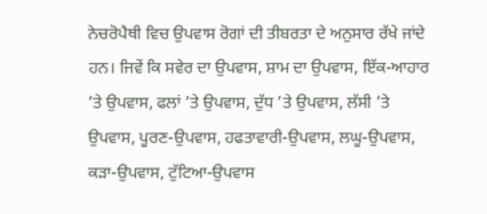ਨੇਚਰੋਪੈਥੀ ਵਿਚ ਉਪਵਾਸ ਰੋਗਾਂ ਦੀ ਤੀਬਰਤਾ ਦੇ ਅਨੁਸਾਰ ਰੱਖੇ ਜਾਂਦੇ ਹਨ। ਜਿਵੇਂ ਕਿ ਸਵੇਰ ਦਾ ਉਪਵਾਸ, ਸ਼ਾਮ ਦਾ ਉਪਵਾਸ, ਇੱਕ-ਆਹਾਰ ’ਤੇ ਉਪਵਾਸ, ਫਲਾਂ ’ਤੇ ਉਪਵਾਸ, ਦੁੱਧ ’ਤੇ ਉਪਵਾਸ, ਲੱਸੀ ’ਤੇ ਉਪਵਾਸ, ਪੂਰਣ-ਉਪਵਾਸ, ਹਫਤਾਵਾਰੀ-ਉਪਵਾਸ, ਲਘੂ-ਉਪਵਾਸ, ਕੜਾ-ਉਪਵਾਸ, ਟੁੱਟਿਆ-ਉਪਵਾਸ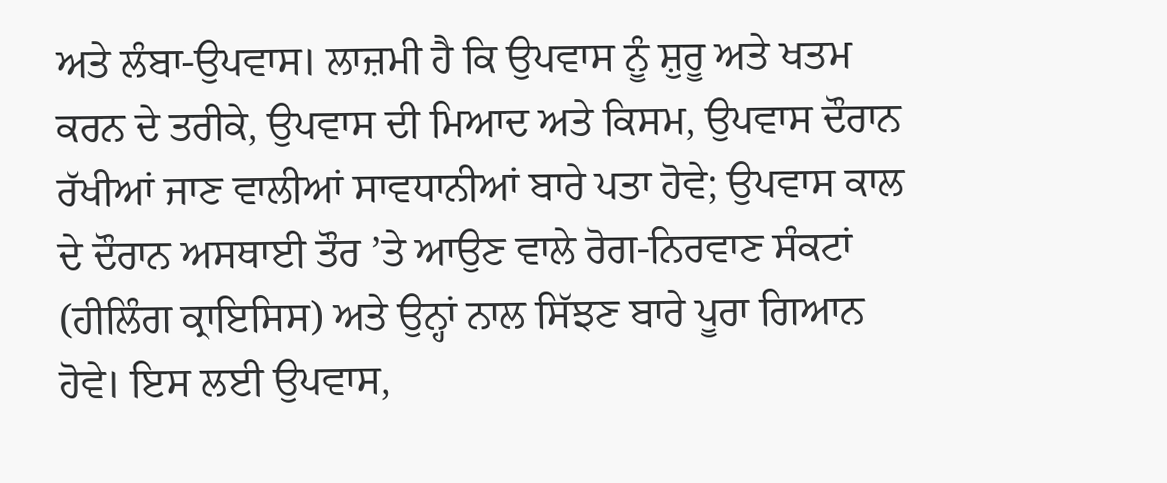ਅਤੇ ਲੰਬਾ-ਉਪਵਾਸ। ਲਾਜ਼ਮੀ ਹੈ ਕਿ ਉਪਵਾਸ ਨੂੰ ਸ਼ੁਰੂ ਅਤੇ ਖਤਮ ਕਰਨ ਦੇ ਤਰੀਕੇ, ਉਪਵਾਸ ਦੀ ਮਿਆਦ ਅਤੇ ਕਿਸਮ, ਉਪਵਾਸ ਦੌਰਾਨ ਰੱਖੀਆਂ ਜਾਣ ਵਾਲੀਆਂ ਸਾਵਧਾਨੀਆਂ ਬਾਰੇ ਪਤਾ ਹੋਵੇ; ਉਪਵਾਸ ਕਾਲ ਦੇ ਦੌਰਾਨ ਅਸਥਾਈ ਤੌਰ ’ਤੇ ਆਉਣ ਵਾਲੇ ਰੋਗ-ਨਿਰਵਾਣ ਸੰਕਟਾਂ (ਹੀਲਿੰਗ ਕ੍ਰਾਇਸਿਸ) ਅਤੇ ਉਨ੍ਹਾਂ ਨਾਲ ਸਿੱਝਣ ਬਾਰੇ ਪੂਰਾ ਗਿਆਨ ਹੋਵੇ। ਇਸ ਲਈ ਉਪਵਾਸ,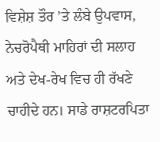ਵਿਸ਼ੇਸ਼ ਤੌਰ ’ਤੇ ਲੰਬੇ ਉਪਵਾਸ, ਨੇਚਰੋਪੈਥੀ ਮਾਹਿਰਾਂ ਦੀ ਸਲਾਹ ਅਤੇ ਦੇਖ-ਰੇਖ ਵਿਚ ਹੀ ਰੱਖਣੇ ਚਾਹੀਦੇ ਹਨ। ਸਾਡੇ ਰਾਸ਼ਟਰਪਿਤਾ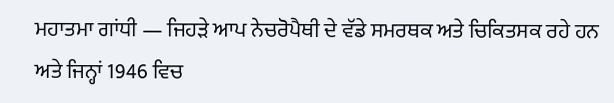ਮਹਾਤਮਾ ਗਾਂਧੀ — ਜਿਹੜੇ ਆਪ ਨੇਚਰੋਪੈਥੀ ਦੇ ਵੱਡੇ ਸਮਰਥਕ ਅਤੇ ਚਿਕਿਤਸਕ ਰਹੇ ਹਨ ਅਤੇ ਜਿਨ੍ਹਾਂ 1946 ਵਿਚ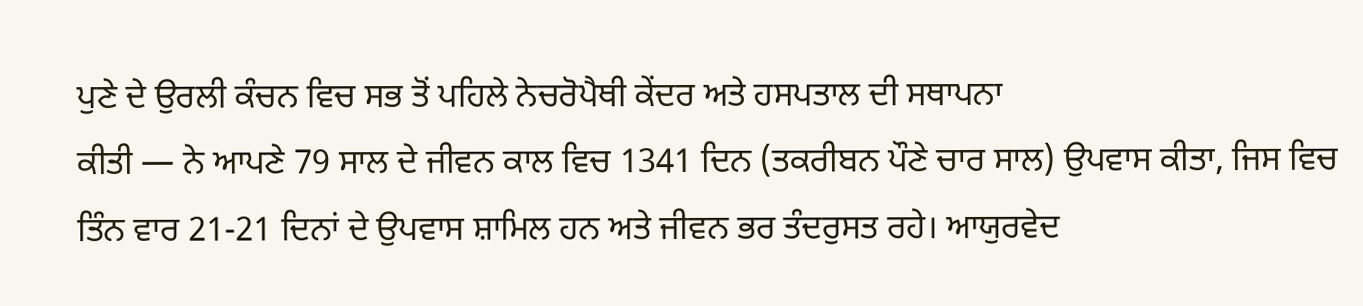ਪੁਣੇ ਦੇ ਉਰਲੀ ਕੰਚਨ ਵਿਚ ਸਭ ਤੋਂ ਪਹਿਲੇ ਨੇਚਰੋਪੈਥੀ ਕੇਂਦਰ ਅਤੇ ਹਸਪਤਾਲ ਦੀ ਸਥਾਪਨਾ
ਕੀਤੀ — ਨੇ ਆਪਣੇ 79 ਸਾਲ ਦੇ ਜੀਵਨ ਕਾਲ ਵਿਚ 1341 ਦਿਨ (ਤਕਰੀਬਨ ਪੌਣੇ ਚਾਰ ਸਾਲ) ਉਪਵਾਸ ਕੀਤਾ, ਜਿਸ ਵਿਚ ਤਿੰਨ ਵਾਰ 21-21 ਦਿਨਾਂ ਦੇ ਉਪਵਾਸ ਸ਼ਾਮਿਲ ਹਨ ਅਤੇ ਜੀਵਨ ਭਰ ਤੰਦਰੁਸਤ ਰਹੇ। ਆਯੁਰਵੇਦ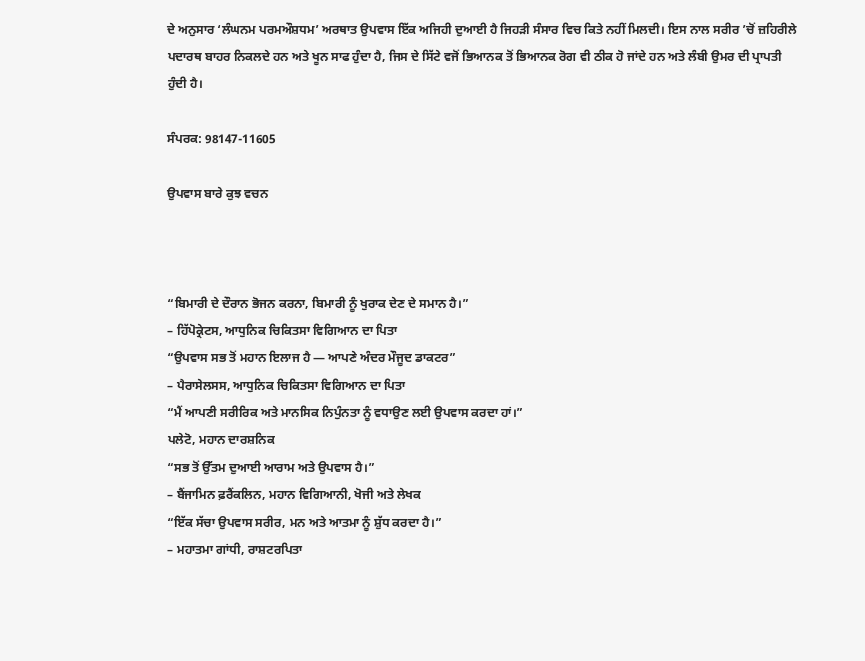ਦੇ ਅਨੁਸਾਰ ‘ਲੰਘਨਮ ਪਰਮਔਸ਼ਧਮ’ ਅਰਥਾਤ ਉਪਵਾਸ ਇੱਕ ਅਜਿਹੀ ਦੁਆਈ ਹੈ ਜਿਹੜੀ ਸੰਸਾਰ ਵਿਚ ਕਿਤੇ ਨਹੀਂ ਮਿਲਦੀ। ਇਸ ਨਾਲ ਸਰੀਰ ’ਚੋਂ ਜ਼ਹਿਰੀਲੇ ਪਦਾਰਥ ਬਾਹਰ ਨਿਕਲਦੇ ਹਨ ਅਤੇ ਖੂਨ ਸਾਫ ਹੁੰਦਾ ਹੈ, ਜਿਸ ਦੇ ਸਿੱਟੇ ਵਜੋਂ ਭਿਆਨਕ ਤੋਂ ਭਿਆਨਕ ਰੋਗ ਵੀ ਠੀਕ ਹੋ ਜਾਂਦੇ ਹਨ ਅਤੇ ਲੰਬੀ ਉਮਰ ਦੀ ਪ੍ਰਾਪਤੀ ਹੁੰਦੀ ਹੈ।

ਸੰਪਰਕ: 98147-11605

ਉਪਵਾਸ ਬਾਰੇ ਕੁਝ ਵਚਨ



“ਬਿਮਾਰੀ ਦੇ ਦੌਰਾਨ ਭੋਜਨ ਕਰਨਾ, ਬਿਮਾਰੀ ਨੂੰ ਖੁਰਾਕ ਦੇਣ ਦੇ ਸਮਾਨ ਹੈ।”
– ਹਿੱਪੋਕ੍ਰੇਟਸ, ਆਧੁਨਿਕ ਚਿਕਿਤਸਾ ਵਿਗਿਆਨ ਦਾ ਪਿਤਾ
“ਉਪਵਾਸ ਸਭ ਤੋਂ ਮਹਾਨ ਇਲਾਜ ਹੈ — ਆਪਣੇ ਅੰਦਰ ਮੌਜੂਦ ਡਾਕਟਰ”
– ਪੈਰਾਸੇਲਸਸ, ਆਧੁਨਿਕ ਚਿਕਿਤਸਾ ਵਿਗਿਆਨ ਦਾ ਪਿਤਾ
“ਮੈਂ ਆਪਣੀ ਸਰੀਰਿਕ ਅਤੇ ਮਾਨਸਿਕ ਨਿਪੁੰਨਤਾ ਨੂੰ ਵਧਾਉਣ ਲਈ ਉਪਵਾਸ ਕਰਦਾ ਹਾਂ।”
ਪਲੇਟੋ, ਮਹਾਨ ਦਾਰਸ਼ਨਿਕ
“ਸਭ ਤੋਂ ਉੱਤਮ ਦੁਆਈ ਆਰਾਮ ਅਤੇ ਉਪਵਾਸ ਹੈ।”
– ਬੈਂਜਾਮਿਨ ਫ਼ਰੈਂਕਲਿਨ, ਮਹਾਨ ਵਿਗਿਆਨੀ, ਖੋਜੀ ਅਤੇ ਲੇਖਕ
“ਇੱਕ ਸੱਚਾ ਉਪਵਾਸ ਸਰੀਰ, ਮਨ ਅਤੇ ਆਤਮਾ ਨੂੰ ਸ਼ੁੱਧ ਕਰਦਾ ਹੈ।”
– ਮਹਾਤਮਾ ਗਾਂਧੀ, ਰਾਸ਼ਟਰਪਿਤਾ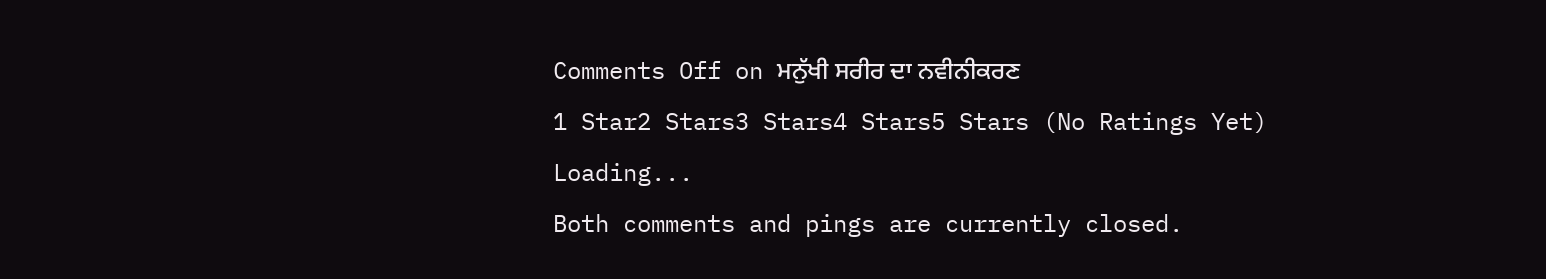Comments Off on ਮਨੁੱਖੀ ਸਰੀਰ ਦਾ ਨਵੀਨੀਕਰਣ
1 Star2 Stars3 Stars4 Stars5 Stars (No Ratings Yet)
Loading...
Both comments and pings are currently closed.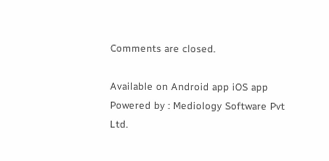Comments are closed.

Available on Android app iOS app
Powered by : Mediology Software Pvt Ltd.